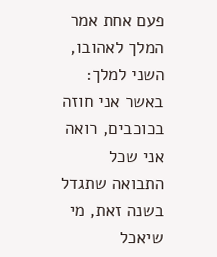פעם אחת אמר המלך לאהובו, השני למלך: באשר אני חוזה בכוכבים, רואה אני שכל התבואה שתגדל בשנה זאת, מי שיאכל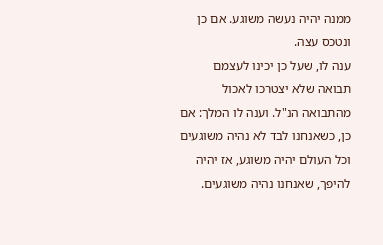ממנה יהיה נעשה משוגע. אם כן ונטכס עצה.
ענה לו, שעל כן יכינו לעצמם תבואה שלא יצטרכו לאכול מהתבואה הנ"ל. וענה לו המלך: אם כן, כשאנחנו לבד לא נהיה משוגעים וכל העולם יהיה משוגע, אז יהיה להיפך, שאנחנו נהיה משוגעים.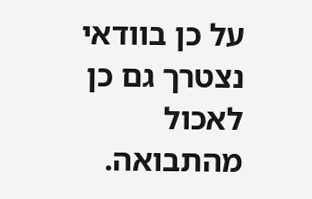על כן בוודאי נצטרך גם כן לאכול מהתבואה.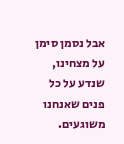אבל נסמן סימן על מצחינו, שנדע על כל פנים שאנחנו משוגעים.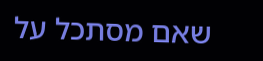שאם מסתכל על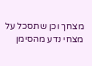מצחך וכן שתסכל על מצחי נדע מהסימן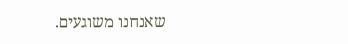שאנחנו משוגעים.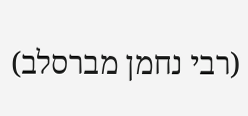(רבי נחמן מברסלב)